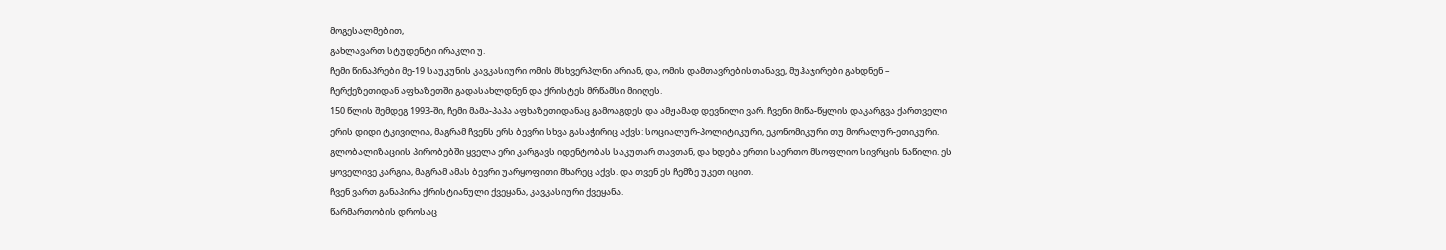მოგესალმებით,
გახლავართ სტუდენტი ირაკლი უ.
ჩემი წინაპრები მე-19 საუკუნის კავკასიური ომის მსხვერპლნი არიან, და, ომის დამთავრებისთანავე, მუჰაჯირები გახდნენ – ჩერქეზეთიდან აფხაზეთში გადასახლდნენ და ქრისტეს მრწამსი მიიღეს.
150 წლის შემდეგ 1993-ში, ჩემი მამა-პაპა აფხაზეთიდანაც გამოაგდეს და ამჟამად დევნილი ვარ. ჩვენი მიწა-წყლის დაკარგვა ქართველი ერის დიდი ტკივილია, მაგრამ ჩვენს ერს ბევრი სხვა გასაჭირიც აქვს: სოციალურ-პოლიტიკური, ეკონომიკური თუ მორალურ-ეთიკური.
გლობალიზაციის პირობებში ყველა ერი კარგავს იდენტობას საკუთარ თავთან, და ხდება ერთი საერთო მსოფლიო სივრცის ნაწილი. ეს ყოველივე კარგია, მაგრამ ამას ბევრი უარყოფითი მხარეც აქვს. და თვენ ეს ჩემზე უკეთ იცით.
ჩვენ ვართ განაპირა ქრისტიანული ქვეყანა, კავკასიური ქვეყანა.
წარმართობის დროსაც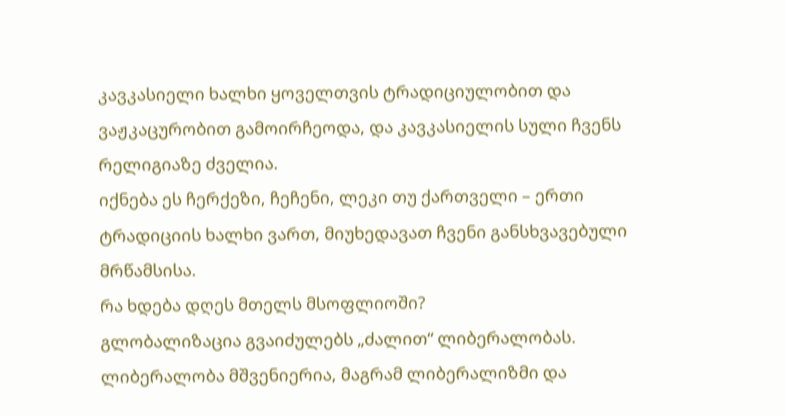კავკასიელი ხალხი ყოველთვის ტრადიციულობით და ვაჟკაცურობით გამოირჩეოდა, და კავკასიელის სული ჩვენს რელიგიაზე ძველია.
იქნება ეს ჩერქეზი, ჩეჩენი, ლეკი თუ ქართველი – ერთი ტრადიციის ხალხი ვართ, მიუხედავათ ჩვენი განსხვავებული მრწამსისა.
რა ხდება დღეს მთელს მსოფლიოში?
გლობალიზაცია გვაიძულებს „ძალით“ ლიბერალობას. ლიბერალობა მშვენიერია, მაგრამ ლიბერალიზმი და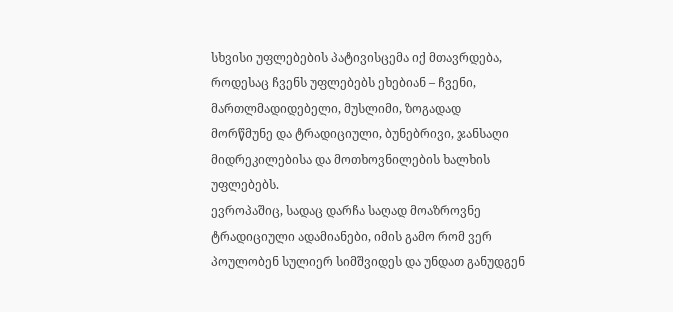სხვისი უფლებების პატივისცემა იქ მთავრდება, როდესაც ჩვენს უფლებებს ეხებიან – ჩვენი, მართლმადიდებელი, მუსლიმი, ზოგადად მორწმუნე და ტრადიციული, ბუნებრივი, ჯანსაღი მიდრეკილებისა და მოთხოვნილების ხალხის უფლებებს.
ევროპაშიც, სადაც დარჩა საღად მოაზროვნე ტრადიციული ადამიანები, იმის გამო რომ ვერ პოულობენ სულიერ სიმშვიდეს და უნდათ განუდგენ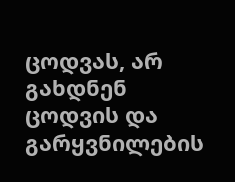ცოდვას, არ გახდნენ ცოდვის და გარყვნილების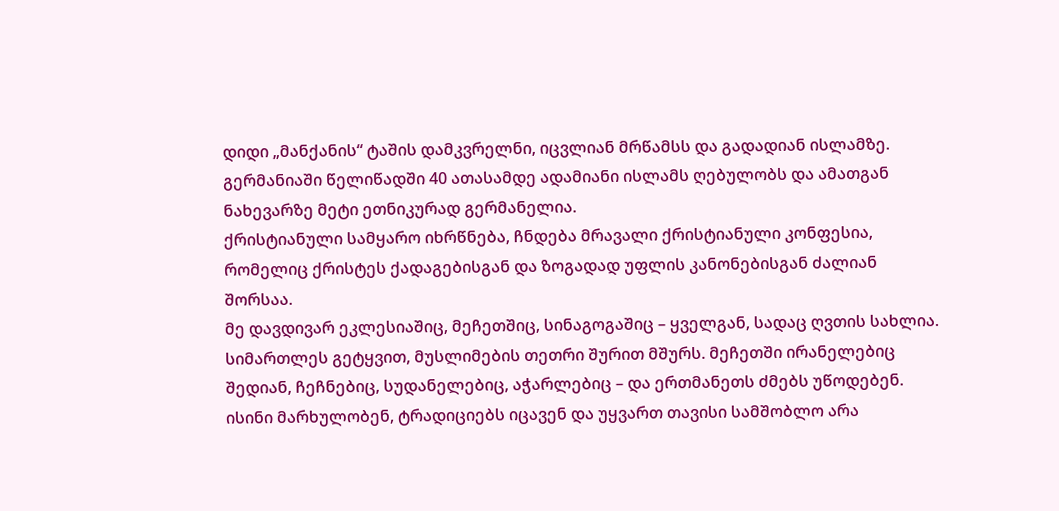დიდი „მანქანის“ ტაშის დამკვრელნი, იცვლიან მრწამსს და გადადიან ისლამზე. გერმანიაში წელიწადში 40 ათასამდე ადამიანი ისლამს ღებულობს და ამათგან ნახევარზე მეტი ეთნიკურად გერმანელია.
ქრისტიანული სამყარო იხრწნება, ჩნდება მრავალი ქრისტიანული კონფესია, რომელიც ქრისტეს ქადაგებისგან და ზოგადად უფლის კანონებისგან ძალიან შორსაა.
მე დავდივარ ეკლესიაშიც, მეჩეთშიც, სინაგოგაშიც – ყველგან, სადაც ღვთის სახლია.
სიმართლეს გეტყვით, მუსლიმების თეთრი შურით მშურს. მეჩეთში ირანელებიც შედიან, ჩეჩნებიც, სუდანელებიც, აჭარლებიც – და ერთმანეთს ძმებს უწოდებენ. ისინი მარხულობენ, ტრადიციებს იცავენ და უყვართ თავისი სამშობლო არა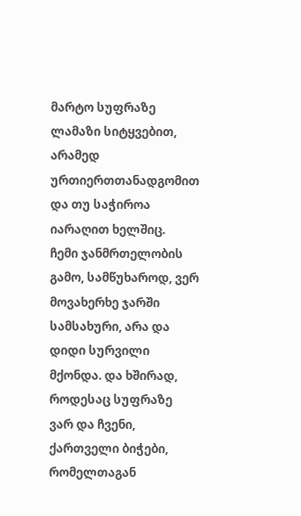მარტო სუფრაზე ლამაზი სიტყვებით, არამედ ურთიერთთანადგომით და თუ საჭიროა იარაღით ხელშიც.
ჩემი ჯანმრთელობის გამო, სამწუხაროდ, ვერ მოვახერხე ჯარში სამსახური, არა და დიდი სურვილი მქონდა. და ხშირად, როდესაც სუფრაზე ვარ და ჩვენი, ქართველი ბიჭები, რომელთაგან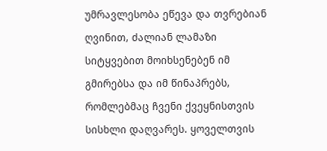უმრავლესობა ეწევა და თვრებიან ღვინით, ძალიან ლამაზი სიტყვებით მოიხსენებენ იმ გმირებსა და იმ წინაპრებს, რომლებმაც ჩვენი ქვეყნისთვის სისხლი დაღვარეს. ყოველთვის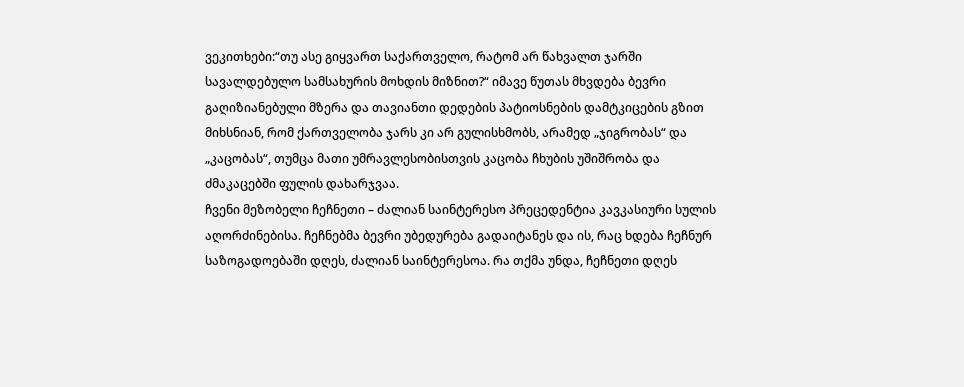ვეკითხები:“თუ ასე გიყვართ საქართველო, რატომ არ წახვალთ ჯარში სავალდებულო სამსახურის მოხდის მიზნით?“ იმავე წუთას მხვდება ბევრი გაღიზიანებული მზერა და თავიანთი დედების პატიოსნების დამტკიცების გზით მიხსნიან, რომ ქართველობა ჯარს კი არ გულისხმობს, არამედ „ჯიგრობას“ და „კაცობას“, თუმცა მათი უმრავლესობისთვის კაცობა ჩხუბის უშიშრობა და ძმაკაცებში ფულის დახარჯვაა.
ჩვენი მეზობელი ჩეჩნეთი – ძალიან საინტერესო პრეცედენტია კავკასიური სულის აღორძინებისა. ჩეჩნებმა ბევრი უბედურება გადაიტანეს და ის, რაც ხდება ჩეჩნურ საზოგადოებაში დღეს, ძალიან საინტერესოა. რა თქმა უნდა, ჩეჩნეთი დღეს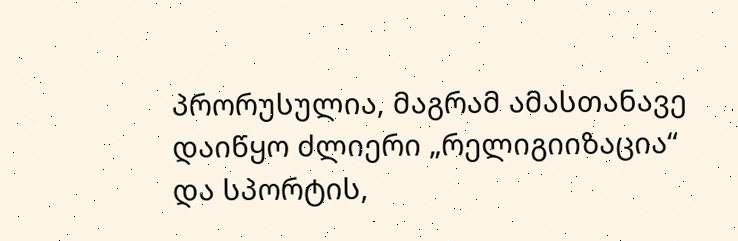პრორუსულია, მაგრამ ამასთანავე დაიწყო ძლიერი „რელიგიიზაცია“ და სპორტის,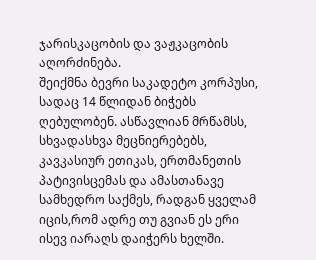ჯარისკაცობის და ვაჟკაცობის აღორძინება.
შეიქმნა ბევრი საკადეტო კორპუსი, სადაც 14 წლიდან ბიჭებს ღებულობენ. ასწავლიან მრწამსს, სხვადასხვა მეცნიერებებს, კავკასიურ ეთიკას, ერთმანეთის პატივისცემას და ამასთანავე სამხედრო საქმეს, რადგან ყველამ იცის,რომ ადრე თუ გვიან ეს ერი ისევ იარაღს დაიჭერს ხელში.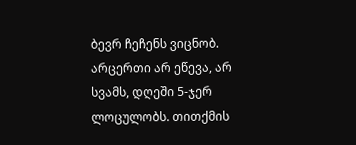ბევრ ჩეჩენს ვიცნობ. არცერთი არ ეწევა, არ სვამს, დღეში 5-ჯერ ლოცულობს. თითქმის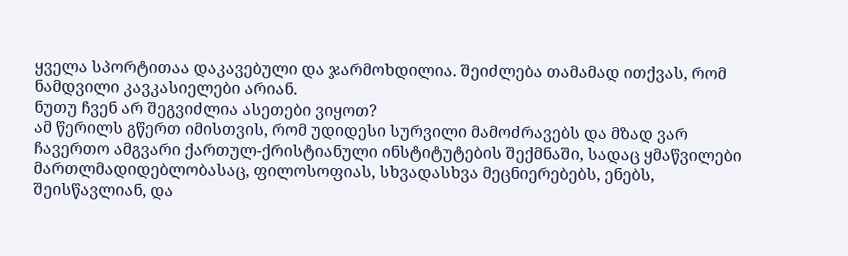ყველა სპორტითაა დაკავებული და ჯარმოხდილია. შეიძლება თამამად ითქვას, რომ ნამდვილი კავკასიელები არიან.
ნუთუ ჩვენ არ შეგვიძლია ასეთები ვიყოთ?
ამ წერილს გწერთ იმისთვის, რომ უდიდესი სურვილი მამოძრავებს და მზად ვარ ჩავერთო ამგვარი ქართულ-ქრისტიანული ინსტიტუტების შექმნაში, სადაც ყმაწვილები მართლმადიდებლობასაც, ფილოსოფიას, სხვადასხვა მეცნიერებებს, ენებს, შეისწავლიან, და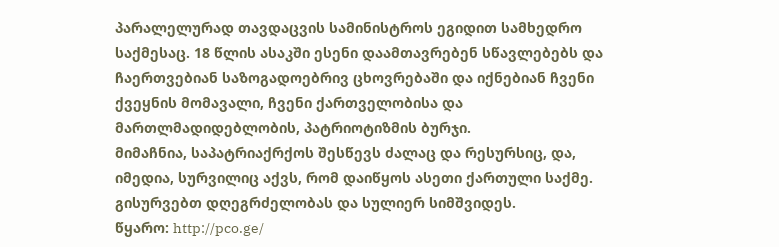პარალელურად თავდაცვის სამინისტროს ეგიდით სამხედრო საქმესაც. 18 წლის ასაკში ესენი დაამთავრებენ სწავლებებს და ჩაერთვებიან საზოგადოებრივ ცხოვრებაში და იქნებიან ჩვენი ქვეყნის მომავალი, ჩვენი ქართველობისა და მართლმადიდებლობის, პატრიოტიზმის ბურჯი.
მიმაჩნია, საპატრიაქრქოს შესწევს ძალაც და რესურსიც, და, იმედია, სურვილიც აქვს, რომ დაიწყოს ასეთი ქართული საქმე.
გისურვებთ დღეგრძელობას და სულიერ სიმშვიდეს.
წყარო: http://pco.ge/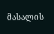მასალის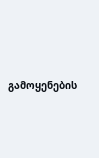გამოყენების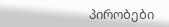პირობები